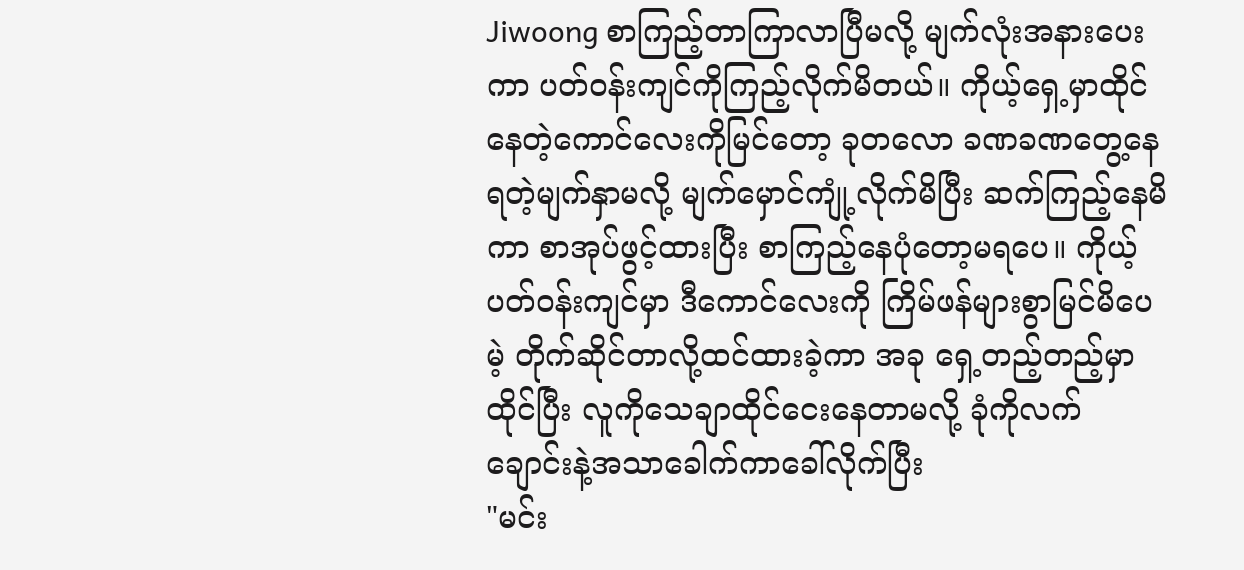Jiwoong စာကြည့်တာကြာလာပြီမလို့ မျက်လုံးအနားပေးကာ ပတ်ဝန်းကျင်ကိုကြည့်လိုက်မိတယ်။ ကိုယ့်ရှေ့မှာထိုင်နေတဲ့ကောင်လေးကိုမြင်တော့ ခုတလော ခဏခဏတွေ့နေရတဲ့မျက်နှာမလို့ မျက်မှောင်ကျုံ့လိုက်မိပြီး ဆက်ကြည့်နေမိကာ စာအုပ်ဖွင့်ထားပြီး စာကြည့်နေပုံတော့မရပေ။ ကိုယ့်ပတ်ဝန်းကျင်မှာ ဒီကောင်လေးကို ကြိမ်ဖန်များစွာမြင်မိပေမဲ့ တိုက်ဆိုင်တာလို့ထင်ထားခဲ့ကာ အခု ရှေ့တည့်တည့်မှာထိုင်ပြီး လူကိုသေချာထိုင်ငေးနေတာမလို့ ခုံကိုလက်ချောင်းနဲ့အသာခေါက်ကာခေါ်လိုက်ပြီး
"မင်း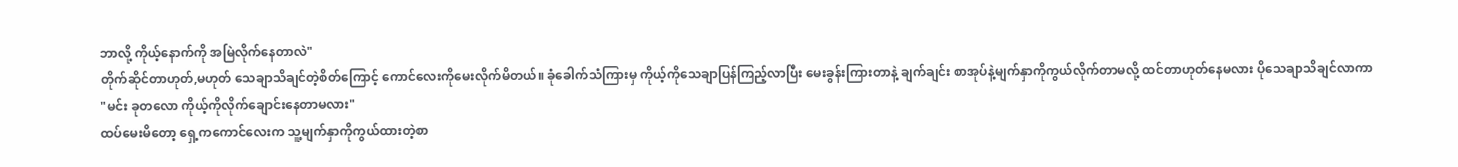ဘာလို့ ကိုယ့်နောက်ကို အမြဲလိုက်နေတာလဲ"
တိုက်ဆိုင်တာဟုတ်,မဟုတ် သေချာသိချင်တဲ့စိတ်ကြောင့် ကောင်လေးကိုမေးလိုက်မိတယ်။ ခုံခေါက်သံကြားမှ ကိုယ့်ကိုသေချာပြန်ကြည့်လာပြီး မေးခွန်းကြားတာနဲ့ ချက်ချင်း စာအုပ်နဲ့မျက်နှာကိုကွယ်လိုက်တာမလို့ ထင်တာဟုတ်နေမလား ပိုသေချာသိချင်လာကာ
"မင်း ခုတလော ကိုယ့်ကိုလိုက်ချောင်းနေတာမလား"
ထပ်မေးမိတော့ ရှေ့ကကောင်လေးက သူ့မျက်နှာကိုကွယ်ထားတဲ့စာ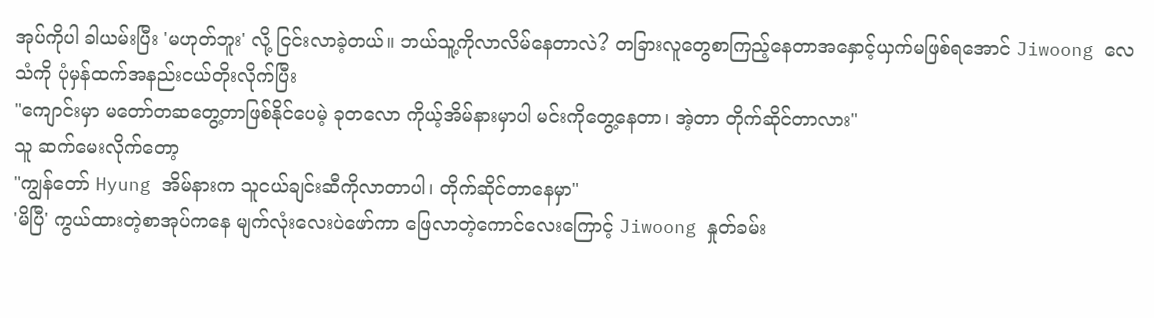အုပ်ကိုပါ ခါယမ်းပြီး 'မဟုတ်ဘူး' လို့ ငြင်းလာခဲ့တယ်။ ဘယ်သူ့ကိုလာလိမ်နေတာလဲ? တခြားလူတွေစာကြည့်နေတာအနှောင့်ယှက်မဖြစ်ရအောင် Jiwoong လေသံကို ပုံမှန်ထက်အနည်းငယ်တိုးလိုက်ပြီး
"ကျောင်းမှာ မတော်တဆတွေ့တာဖြစ်နိုင်ပေမဲ့ ခုတလော ကိုယ့်အိမ်နားမှာပါ မင်းကိုတွေ့နေတာ၊ အဲ့တာ တိုက်ဆိုင်တာလား"
သူ ဆက်မေးလိုက်တော့
"ကျွန်တော် Hyung အိမ်နားက သူငယ်ချင်းဆီကိုလာတာပါ၊ တိုက်ဆိုင်တာနေမှာ"
'မိပြီ' ကွယ်ထားတဲ့စာအုပ်ကနေ မျက်လုံးလေးပဲဖော်ကာ ဖြေလာတဲ့ကောင်လေးကြောင့် Jiwoong နှုတ်ခမ်း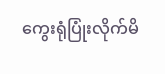ကွေးရုံပြုံးလိုက်မိ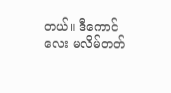တယ်။ ဒီကောင်လေး မလိမ်တတ်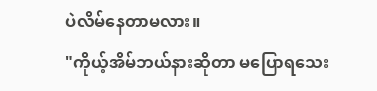ပဲလိမ်နေတာမလား။
"ကိုယ့်အိမ်ဘယ်နားဆိုတာ မပြောရသေး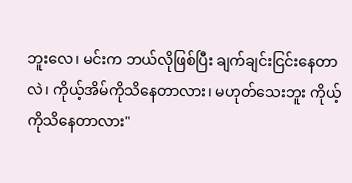ဘူးလေ၊ မင်းက ဘယ်လိုဖြစ်ပြီး ချက်ချင်းငြင်းနေတာလဲ၊ ကိုယ့်အိမ်ကိုသိနေတာလား၊ မဟုတ်သေးဘူး ကိုယ့်ကိုသိနေတာလား"